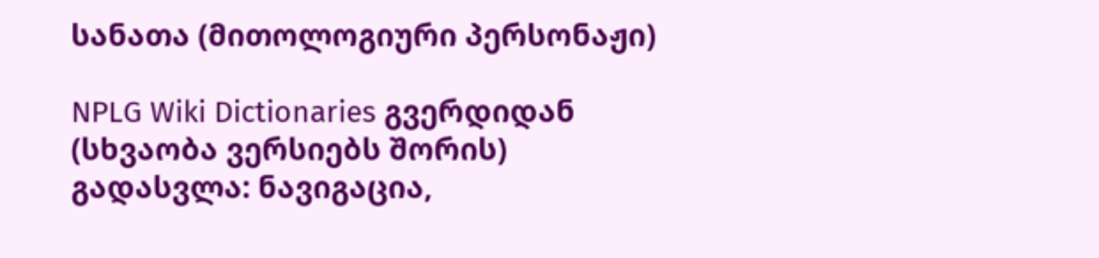სანათა (მითოლოგიური პერსონაჟი)

NPLG Wiki Dictionaries გვერდიდან
(სხვაობა ვერსიებს შორის)
გადასვლა: ნავიგაცია,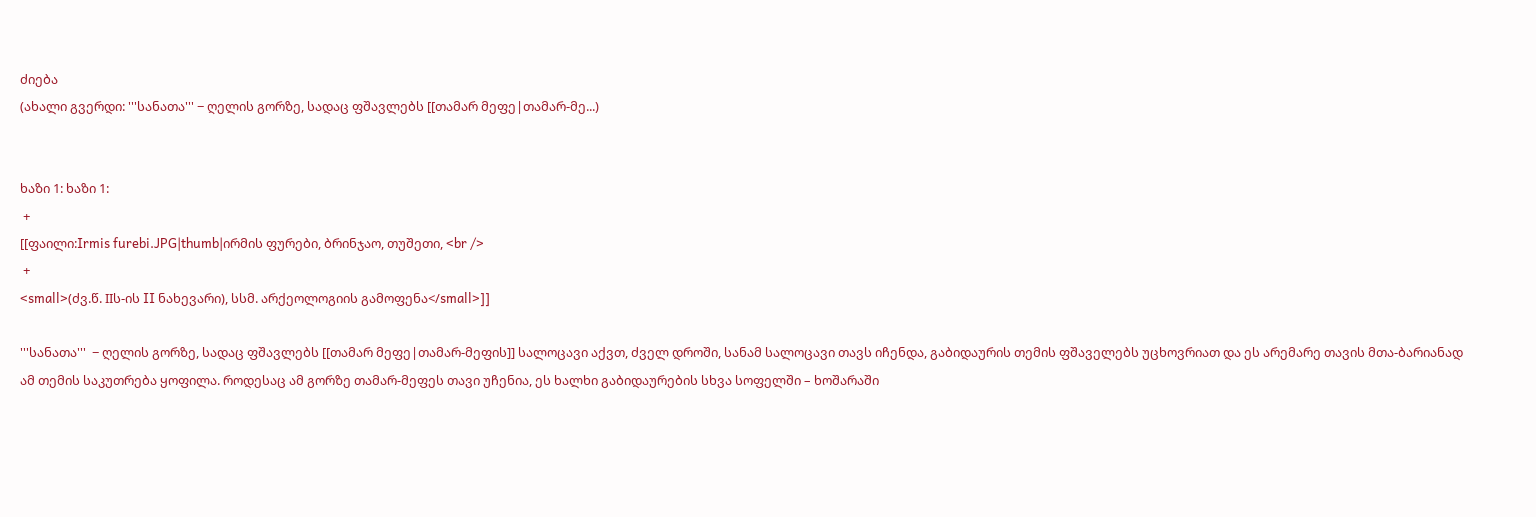ძიება
(ახალი გვერდი: '''სანათა''' − ღელის გორზე, სადაც ფშავლებს [[თამარ მეფე|თამარ-მე...)


ხაზი 1: ხაზი 1:
 +
[[ფაილი:Irmis furebi.JPG|thumb|ირმის ფურები, ბრინჯაო, თუშეთი, <br />
 +
<small>(ძვ.წ. IIს-ის II ნახევარი), სსმ. არქეოლოგიის გამოფენა</small>]]

'''სანათა'''  − ღელის გორზე, სადაც ფშავლებს [[თამარ მეფე|თამარ-მეფის]] სალოცავი აქვთ, ძველ დროში, სანამ სალოცავი თავს იჩენდა, გაბიდაურის თემის ფშაველებს უცხოვრიათ და ეს არემარე თავის მთა-ბარიანად ამ თემის საკუთრება ყოფილა. როდესაც ამ გორზე თამარ-მეფეს თავი უჩენია, ეს ხალხი გაბიდაურების სხვა სოფელში – ხოშარაში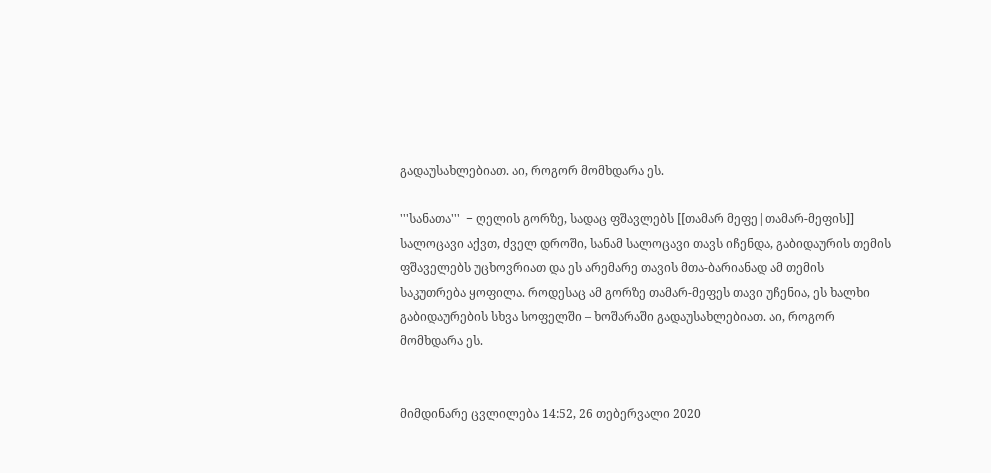გადაუსახლებიათ. აი, როგორ მომხდარა ეს.

'''სანათა'''  − ღელის გორზე, სადაც ფშავლებს [[თამარ მეფე|თამარ-მეფის]] სალოცავი აქვთ, ძველ დროში, სანამ სალოცავი თავს იჩენდა, გაბიდაურის თემის ფშაველებს უცხოვრიათ და ეს არემარე თავის მთა-ბარიანად ამ თემის საკუთრება ყოფილა. როდესაც ამ გორზე თამარ-მეფეს თავი უჩენია, ეს ხალხი გაბიდაურების სხვა სოფელში – ხოშარაში გადაუსახლებიათ. აი, როგორ მომხდარა ეს.


მიმდინარე ცვლილება 14:52, 26 თებერვალი 2020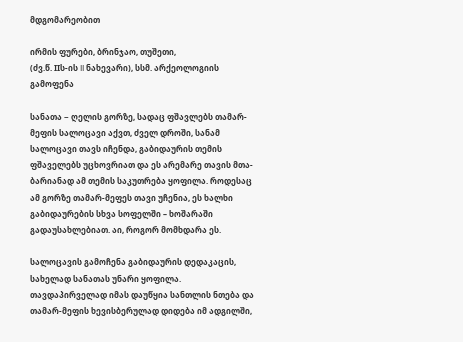მდგომარეობით

ირმის ფურები, ბრინჯაო, თუშეთი,
(ძვ.წ. IIს-ის II ნახევარი), სსმ. არქეოლოგიის გამოფენა

სანათა − ღელის გორზე, სადაც ფშავლებს თამარ-მეფის სალოცავი აქვთ, ძველ დროში, სანამ სალოცავი თავს იჩენდა, გაბიდაურის თემის ფშაველებს უცხოვრიათ და ეს არემარე თავის მთა-ბარიანად ამ თემის საკუთრება ყოფილა. როდესაც ამ გორზე თამარ-მეფეს თავი უჩენია, ეს ხალხი გაბიდაურების სხვა სოფელში – ხოშარაში გადაუსახლებიათ. აი, როგორ მომხდარა ეს.

სალოცავის გამოჩენა გაბიდაურის დედაკაცის, სახელად სანათას უნარი ყოფილა. თავდაპირველად იმას დაუწყია სანთლის ნთება და თამარ-მეფის ხევისბერულად დიდება იმ ადგილში,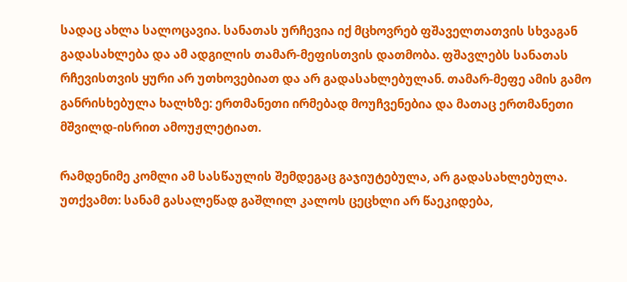სადაც ახლა სალოცავია. სანათას ურჩევია იქ მცხოვრებ ფშაველთათვის სხვაგან გადასახლება და ამ ადგილის თამარ-მეფისთვის დათმობა. ფშავლებს სანათას რჩევისთვის ყური არ უთხოვებიათ და არ გადასახლებულან. თამარ-მეფე ამის გამო განრისხებულა ხალხზე: ერთმანეთი ირმებად მოუჩვენებია და მათაც ერთმანეთი მშვილდ-ისრით ამოუჟლეტიათ.

რამდენიმე კომლი ამ სასწაულის შემდეგაც გაჯიუტებულა, არ გადასახლებულა. უთქვამთ: სანამ გასალეწად გაშლილ კალოს ცეცხლი არ წაეკიდება,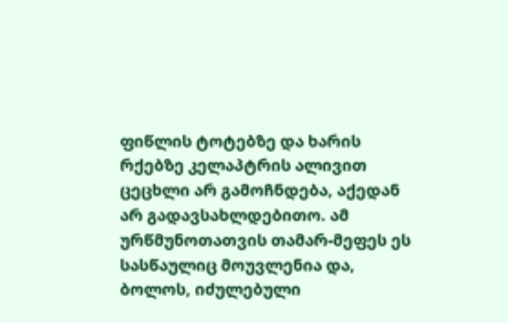ფიწლის ტოტებზე და ხარის რქებზე კელაპტრის ალივით ცეცხლი არ გამოჩნდება, აქედან არ გადავსახლდებითო. ამ ურწმუნოთათვის თამარ-მეფეს ეს სასწაულიც მოუვლენია და, ბოლოს, იძულებული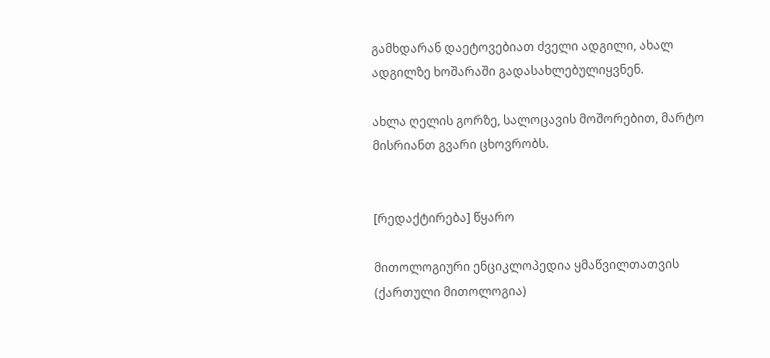გამხდარან დაეტოვებიათ ძველი ადგილი, ახალ ადგილზე ხოშარაში გადასახლებულიყვნენ.

ახლა ღელის გორზე, სალოცავის მოშორებით, მარტო მისრიანთ გვარი ცხოვრობს.


[რედაქტირება] წყარო

მითოლოგიური ენციკლოპედია ყმაწვილთათვის (ქართული მითოლოგია)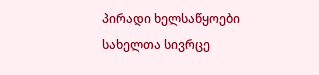პირადი ხელსაწყოები
სახელთა სივრცე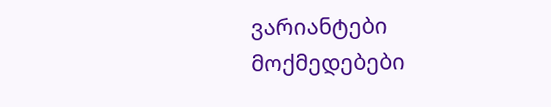ვარიანტები
მოქმედებები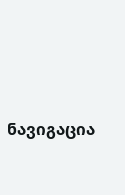ნავიგაცია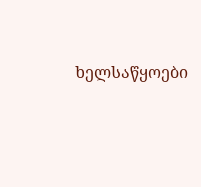ხელსაწყოები